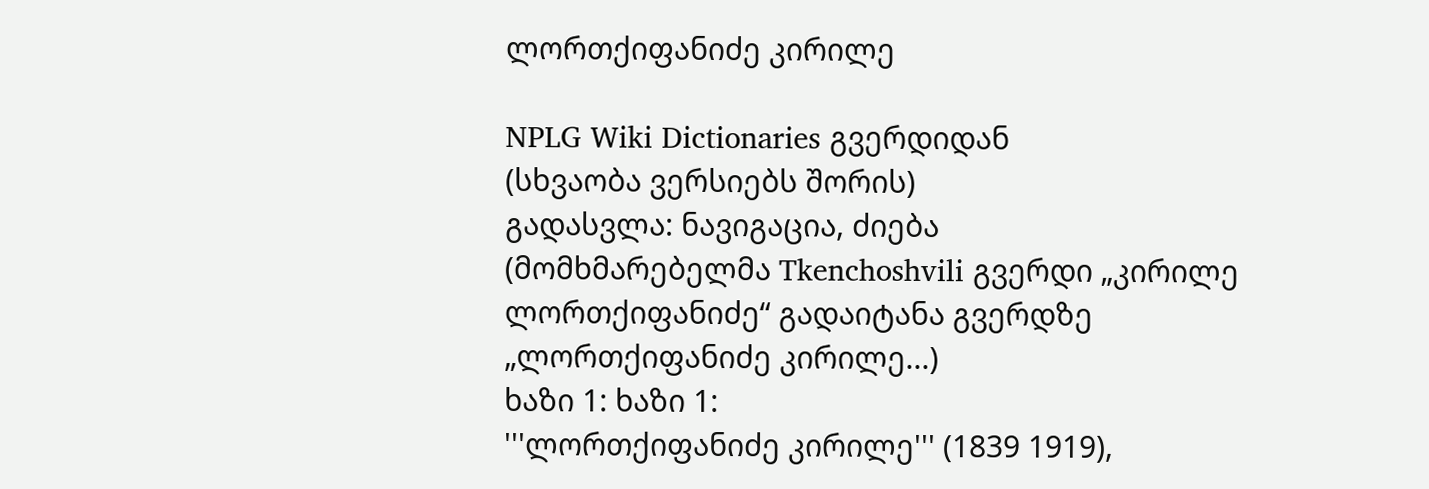ლორთქიფანიძე კირილე

NPLG Wiki Dictionaries გვერდიდან
(სხვაობა ვერსიებს შორის)
გადასვლა: ნავიგაცია, ძიება
(მომხმარებელმა Tkenchoshvili გვერდი „კირილე ლორთქიფანიძე“ გადაიტანა გვერდზე „ლორთქიფანიძე კირილე...)
ხაზი 1: ხაზი 1:
'''ლორთქიფანიძე კირილე''' (1839 1919),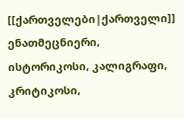[[ქართველები|ქართველი]] ენათმეცნიერი, ისტორიკოსი, კალიგრაფი, კრიტიკოსი,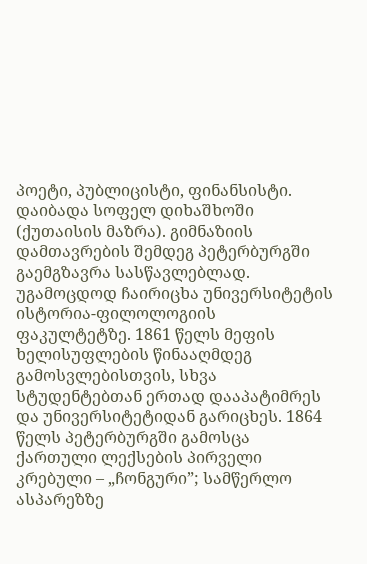პოეტი, პუბლიცისტი, ფინანსისტი.  დაიბადა სოფელ დიხაშხოში (ქუთაისის მაზრა). გიმნაზიის დამთავრების შემდეგ პეტერბურგში გაემგზავრა სასწავლებლად. უგამოცდოდ ჩაირიცხა უნივერსიტეტის ისტორია-ფილოლოგიის ფაკულტეტზე. 1861 წელს მეფის ხელისუფლების წინააღმდეგ გამოსვლებისთვის, სხვა სტუდენტებთან ერთად დააპატიმრეს და უნივერსიტეტიდან გარიცხეს. 1864 წელს პეტერბურგში გამოსცა ქართული ლექსების პირველი კრებული – „ჩონგური”; სამწერლო ასპარეზზე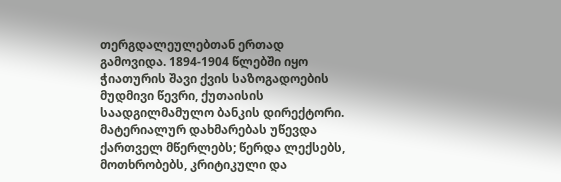თერგდალეულებთან ერთად გამოვიდა. 1894-1904 წლებში იყო ჭიათურის შავი ქვის საზოგადოების მუდმივი წევრი, ქუთაისის საადგილმამულო ბანკის დირექტორი. მატერიალურ დახმარებას უწევდა ქართველ მწერლებს; წერდა ლექსებს, მოთხრობებს, კრიტიკული და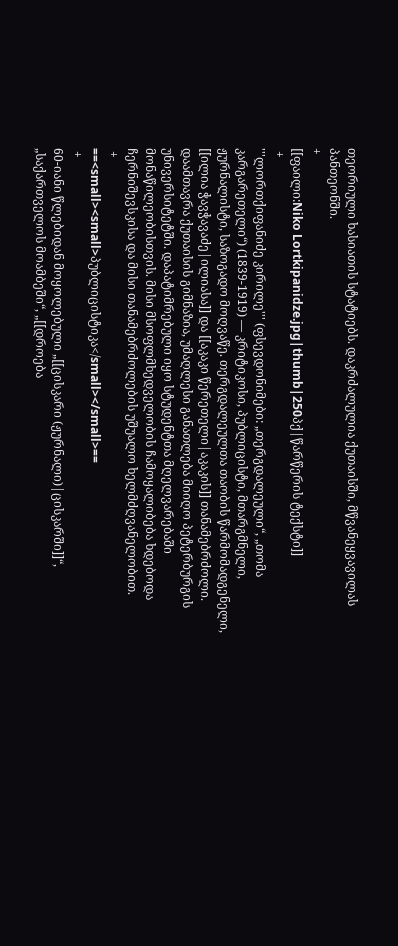თეორიული ხასიათის სტატიებს. დაკრძალულია ქუთაისში, მწვანეყვავილას პანთეონში.
+
[[ფაილი:Niko Lortkipanidze.jpg|thumb|250პქ|წარწერის ტექსტი]]
 +
'''ლორთქიფანიძე კირილე''' (ფსევდონიმები: „თერგდალეული“, „თომა კარგარეთელი“) (1839-1919) — კრიტიკოსი, პუბლიცისტი, მთარგმნელი, ჟურნალისტი, საზოგადო მოღვაწე. თერგდალეულთა თაობის წარმომადგენელი, [[ილია ჭავჭავაძე|ილიასა]] და [[აკაკი წერეთელი|აკაკის]] თანამებრძოლი. დაამთავრა ქუთაისის გიმნაზია, უმაღლესი განათლება მიიღო პეტერბურგის უნივერსიტეტში. დაპატიმრებული იყო სტუდენტთა მღელვარებაში მონაწილეობისთვის. მისი მსოფლმხედველობის ჩამოყალიბება ხდებოდა ჩერნიშევსკისა და მისი თანამებრძოლების უშუალო ხელმძღვანელობით.
 +
==<small><small>პუბლიცისტიკა</small></small>==
 +
60-იანი წლებიდან მოყოლებული „[[ცისკარი (ჟურნალი)|ცისკარში]]“, „საქართველოს მოამბეში“, „[[დროება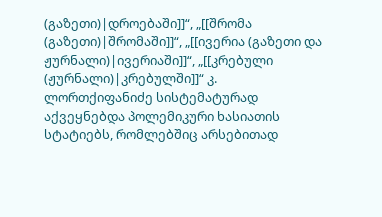(გაზეთი)|დროებაში]]“, „[[შრომა (გაზეთი)|შრომაში]]“, „[[ივერია (გაზეთი და ჟურნალი)|ივერიაში]]“, „[[კრებული (ჟურნალი)|კრებულში]]“ კ. ლორთქიფანიძე სისტემატურად აქვეყნებდა პოლემიკური ხასიათის სტატიებს, რომლებშიც არსებითად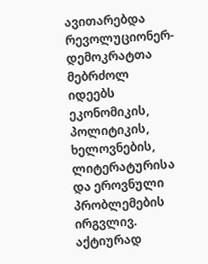ავითარებდა რევოლუციონერ-დემოკრატთა მებრძოლ იდეებს ეკონომიკის, პოლიტიკის, ხელოვნების, ლიტერატურისა და ეროვნული პრობლემების ირგვლივ. აქტიურად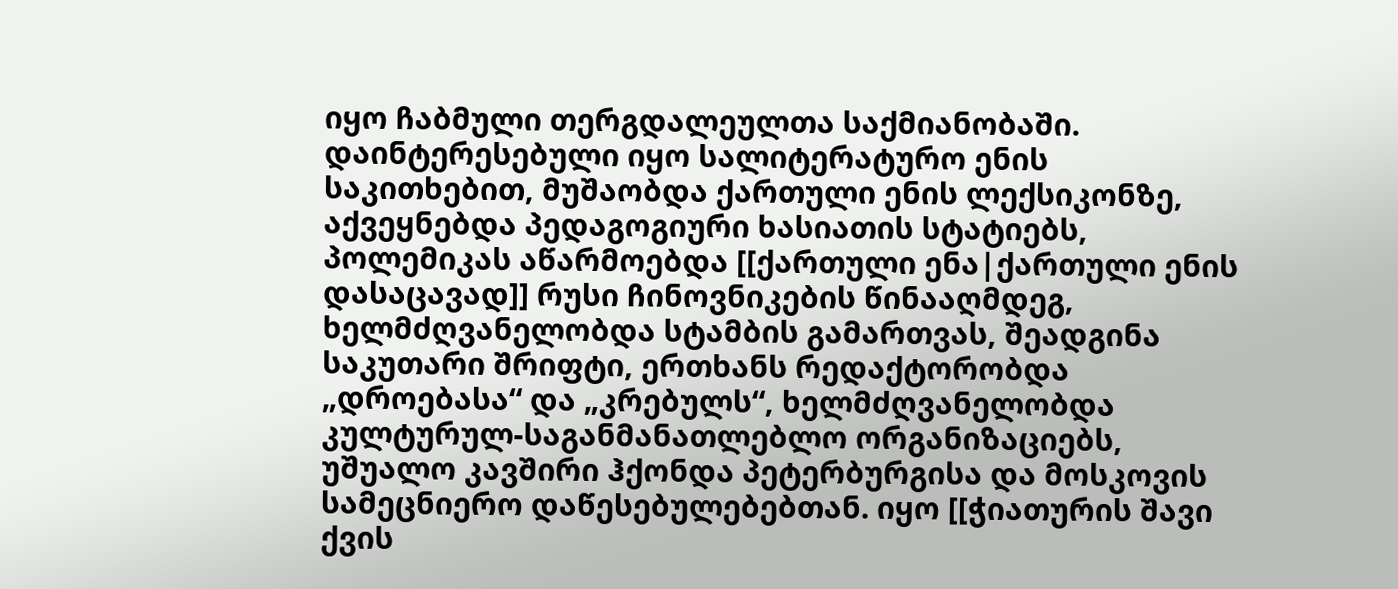იყო ჩაბმული თერგდალეულთა საქმიანობაში. დაინტერესებული იყო სალიტერატურო ენის საკითხებით, მუშაობდა ქართული ენის ლექსიკონზე, აქვეყნებდა პედაგოგიური ხასიათის სტატიებს, პოლემიკას აწარმოებდა [[ქართული ენა|ქართული ენის დასაცავად]] რუსი ჩინოვნიკების წინააღმდეგ, ხელმძღვანელობდა სტამბის გამართვას, შეადგინა საკუთარი შრიფტი, ერთხანს რედაქტორობდა „დროებასა“ და „კრებულს“, ხელმძღვანელობდა კულტურულ-საგანმანათლებლო ორგანიზაციებს, უშუალო კავშირი ჰქონდა პეტერბურგისა და მოსკოვის სამეცნიერო დაწესებულებებთან. იყო [[ჭიათურის შავი ქვის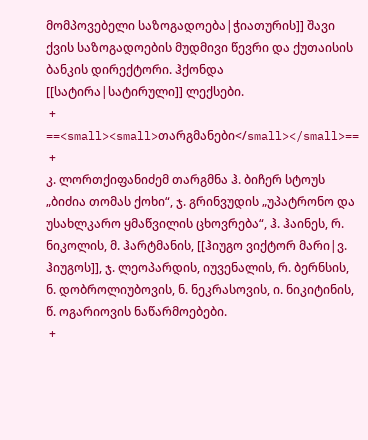მომპოვებელი საზოგადოება|ჭიათურის]] შავი ქვის საზოგადოების მუდმივი წევრი და ქუთაისის ბანკის დირექტორი. ჰქონდა [[სატირა|სატირული]] ლექსები.
 +
==<small><small>თარგმანები</small></small>==
 +
კ. ლორთქიფანიძემ თარგმნა ჰ. ბიჩერ სტოუს „ბიძია თომას ქოხი“, ჯ. გრინვუდის „უპატრონო და უსახლკარო ყმაწვილის ცხოვრება“, ჰ. ჰაინეს, რ. ნიკოლის, მ. ჰარტმანის, [[ჰიუგო ვიქტორ მარი|ვ. ჰიუგოს]], ჯ. ლეოპარდის, იუვენალის, რ. ბერნსის, ნ. დობროლიუბოვის, ნ. ნეკრასოვის, ი. ნიკიტინის, წ. ოგარიოვის ნაწარმოებები.
 +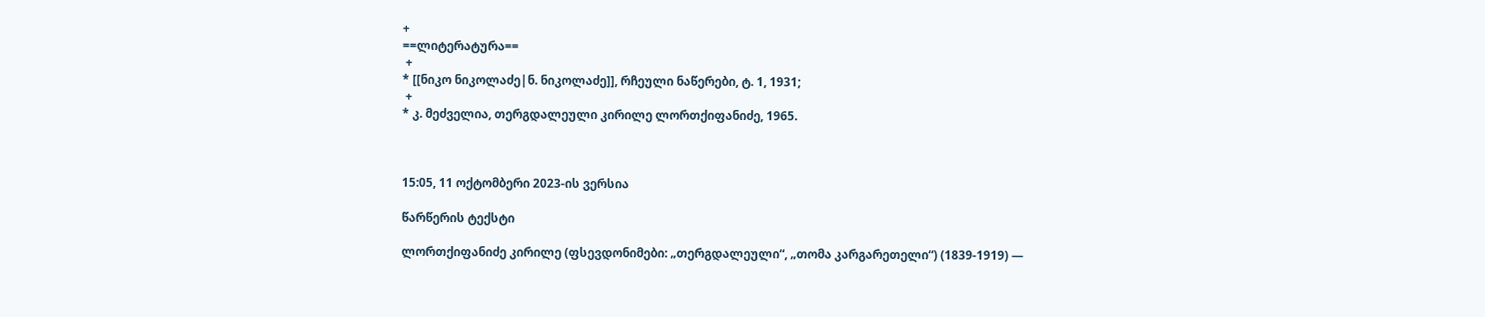+
==ლიტერატურა==
 +
* [[ნიკო ნიკოლაძე|ნ. ნიკოლაძე]], რჩეული ნაწერები, ტ. 1, 1931;
 +
* კ. მეძველია, თერგდალეული კირილე ლორთქიფანიძე, 1965.



15:05, 11 ოქტომბერი 2023-ის ვერსია

წარწერის ტექსტი

ლორთქიფანიძე კირილე (ფსევდონიმები: „თერგდალეული“, „თომა კარგარეთელი“) (1839-1919) —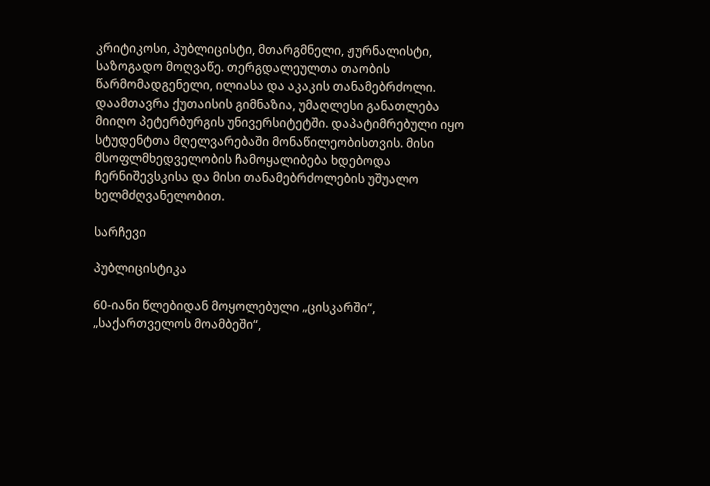კრიტიკოსი, პუბლიცისტი, მთარგმნელი, ჟურნალისტი, საზოგადო მოღვაწე. თერგდალეულთა თაობის წარმომადგენელი, ილიასა და აკაკის თანამებრძოლი. დაამთავრა ქუთაისის გიმნაზია, უმაღლესი განათლება მიიღო პეტერბურგის უნივერსიტეტში. დაპატიმრებული იყო სტუდენტთა მღელვარებაში მონაწილეობისთვის. მისი მსოფლმხედველობის ჩამოყალიბება ხდებოდა ჩერნიშევსკისა და მისი თანამებრძოლების უშუალო ხელმძღვანელობით.

სარჩევი

პუბლიცისტიკა

60-იანი წლებიდან მოყოლებული „ცისკარში“, „საქართველოს მოამბეში“,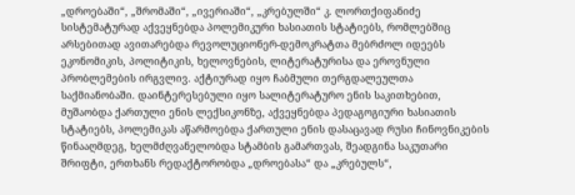„დროებაში“, „შრომაში“, „ივერიაში“, „კრებულში“ კ. ლორთქიფანიძე სისტემატურად აქვეყნებდა პოლემიკური ხასიათის სტატიებს, რომლებშიც არსებითად ავითარებდა რევოლუციონერ-დემოკრატთა მებრძოლ იდეებს ეკონომიკის, პოლიტიკის, ხელოვნების, ლიტერატურისა და ეროვნული პრობლემების ირგვლივ. აქტიურად იყო ჩაბმული თერგდალეულთა საქმიანობაში. დაინტერესებული იყო სალიტერატურო ენის საკითხებით, მუშაობდა ქართული ენის ლექსიკონზე, აქვეყნებდა პედაგოგიური ხასიათის სტატიებს, პოლემიკას აწარმოებდა ქართული ენის დასაცავად რუსი ჩინოვნიკების წინააღმდეგ, ხელმძღვანელობდა სტამბის გამართვას, შეადგინა საკუთარი შრიფტი, ერთხანს რედაქტორობდა „დროებასა“ და „კრებულს“,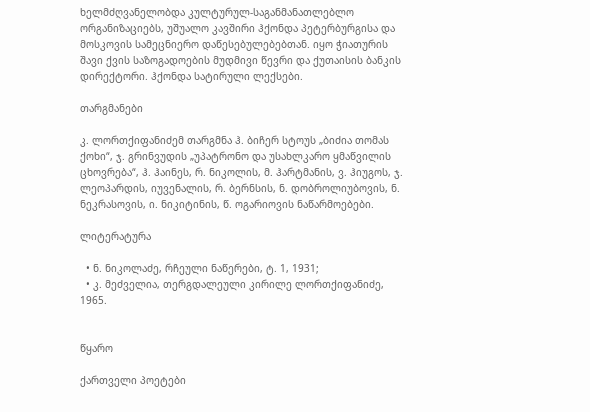ხელმძღვანელობდა კულტურულ-საგანმანათლებლო ორგანიზაციებს, უშუალო კავშირი ჰქონდა პეტერბურგისა და მოსკოვის სამეცნიერო დაწესებულებებთან. იყო ჭიათურის შავი ქვის საზოგადოების მუდმივი წევრი და ქუთაისის ბანკის დირექტორი. ჰქონდა სატირული ლექსები.

თარგმანები

კ. ლორთქიფანიძემ თარგმნა ჰ. ბიჩერ სტოუს „ბიძია თომას ქოხი“, ჯ. გრინვუდის „უპატრონო და უსახლკარო ყმაწვილის ცხოვრება“, ჰ. ჰაინეს, რ. ნიკოლის, მ. ჰარტმანის, ვ. ჰიუგოს, ჯ. ლეოპარდის, იუვენალის, რ. ბერნსის, ნ. დობროლიუბოვის, ნ. ნეკრასოვის, ი. ნიკიტინის, წ. ოგარიოვის ნაწარმოებები.

ლიტერატურა

  • ნ. ნიკოლაძე, რჩეული ნაწერები, ტ. 1, 1931;
  • კ. მეძველია, თერგდალეული კირილე ლორთქიფანიძე, 1965.


წყარო

ქართველი პოეტები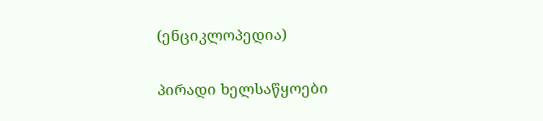(ენციკლოპედია)

პირადი ხელსაწყოები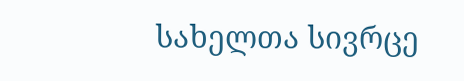სახელთა სივრცე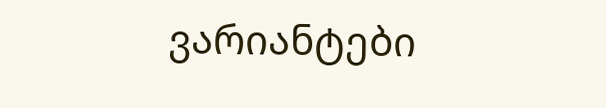ვარიანტები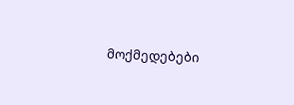მოქმედებები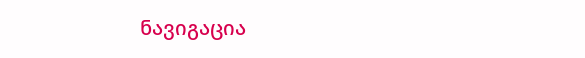ნავიგაცია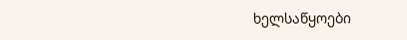ხელსაწყოები